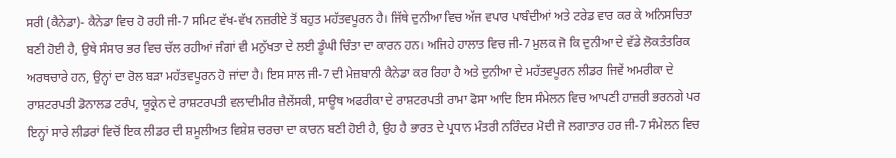ਸਰੀ (ਕੈਨੇਡਾ)- ਕੈਨੇਡਾ ਵਿਚ ਹੋ ਰਹੀ ਜੀ-7 ਸਮਿਟ ਵੱਖ-ਵੱਖ ਨਜ਼ਰੀਏ ਤੋਂ ਬਹੁਤ ਮਹੱਤਵਪੂਰਨ ਹੈ। ਜਿੱਥੇ ਦੁਨੀਆ ਵਿਚ ਅੱਜ ਵਪਾਰ ਪਾਬੰਦੀਆਂ ਅਤੇ ਟਰੇਡ ਵਾਰ ਕਰ ਕੇ ਅਨਿਸਚਿਤਾ ਬਣੀ ਹੋਈ ਹੈ, ਉਥੇ ਸੰਸਾਰ ਭਰ ਵਿਚ ਚੱਲ ਰਹੀਆਂ ਜੰਗਾਂ ਵੀ ਮਨੁੱਖਤਾ ਦੇ ਲਈ ਡੂੰਘੀ ਚਿੰਤਾ ਦਾ ਕਾਰਨ ਹਨ। ਅਜਿਹੇ ਹਾਲਾਤ ਵਿਚ ਜੀ-7 ਮੁਲਕ ਜੋ ਕਿ ਦੁਨੀਆ ਦੇ ਵੱਡੇ ਲੋਕਤੰਤਰਿਕ ਅਰਥਚਾਰੇ ਹਨ, ਉਨ੍ਹਾਂ ਦਾ ਰੋਲ ਬੜਾ ਮਹੱਤਵਪੂਰਨ ਹੋ ਜਾਂਦਾ ਹੈ। ਇਸ ਸਾਲ ਜੀ-7 ਦੀ ਮੇਜ਼ਬਾਨੀ ਕੈਨੇਡਾ ਕਰ ਰਿਹਾ ਹੈ ਅਤੇ ਦੁਨੀਆ ਦੇ ਮਹੱਤਵਪੂਰਨ ਲੀਡਰ ਜਿਵੇਂ ਅਮਰੀਕਾ ਦੇ ਰਾਸ਼ਟਰਪਤੀ ਡੋਨਾਲਡ ਟਰੰਪ, ਯੂਕ੍ਰੇਨ ਦੇ ਰਾਸ਼ਟਰਪਤੀ ਵਲਾਦੀਮੀਰ ਜ਼ੈਲੇਂਸਕੀ, ਸਾਊਥ ਅਫਰੀਕਾ ਦੇ ਰਾਸ਼ਟਰਪਤੀ ਰਾਮਾ ਫੋਸਾ ਆਦਿ ਇਸ ਸੰਮੇਲਨ ਵਿਚ ਆਪਣੀ ਹਾਜ਼ਰੀ ਭਰਨਗੇ ਪਰ ਇਨ੍ਹਾਂ ਸਾਰੇ ਲੀਡਰਾਂ ਵਿਚੋਂ ਇਕ ਲੀਡਰ ਦੀ ਸ਼ਮੂਲੀਅਤ ਵਿਸ਼ੇਸ਼ ਚਰਚਾ ਦਾ ਕਾਰਨ ਬਣੀ ਹੋਈ ਹੈ, ਉਹ ਹੈ ਭਾਰਤ ਦੇ ਪ੍ਰਧਾਨ ਮੰਤਰੀ ਨਰਿੰਦਰ ਮੋਦੀ ਜੋ ਲਗਾਤਾਰ ਹਰ ਜੀ-7 ਸੰਮੇਲਨ ਵਿਚ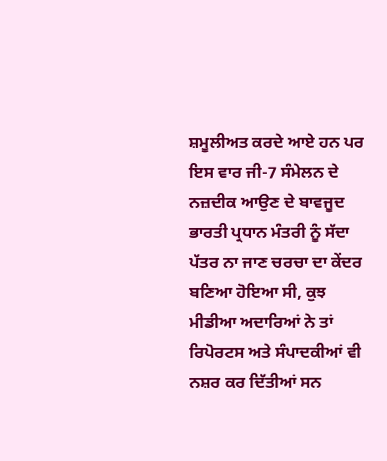ਸ਼ਮੂਲੀਅਤ ਕਰਦੇ ਆਏ ਹਨ ਪਰ ਇਸ ਵਾਰ ਜੀ-7 ਸੰਮੇਲਨ ਦੇ ਨਜ਼ਦੀਕ ਆਉਣ ਦੇ ਬਾਵਜੂਦ ਭਾਰਤੀ ਪ੍ਰਧਾਨ ਮੰਤਰੀ ਨੂੰ ਸੱਦਾ ਪੱਤਰ ਨਾ ਜਾਣ ਚਰਚਾ ਦਾ ਕੇਂਦਰ ਬਣਿਆ ਹੋਇਆ ਸੀ, ਕੁਝ ਮੀਡੀਆ ਅਦਾਰਿਆਂ ਨੇ ਤਾਂ ਰਿਪੋਰਟਸ ਅਤੇ ਸੰਪਾਦਕੀਆਂ ਵੀ ਨਸ਼ਰ ਕਰ ਦਿੱਤੀਆਂ ਸਨ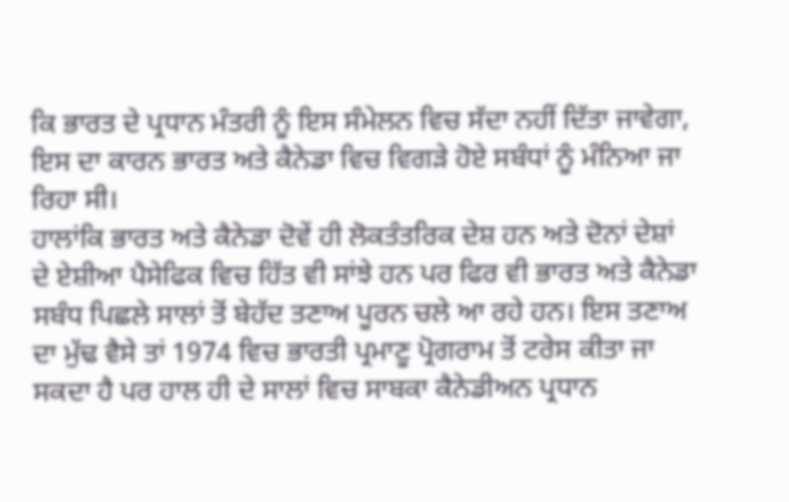ਕਿ ਭਾਰਤ ਦੇ ਪ੍ਰਧਾਨ ਮੰਤਰੀ ਨੂੰ ਇਸ ਸੰਮੇਲਨ ਵਿਚ ਸੱਦਾ ਨਹੀਂ ਦਿੱਤਾ ਜਾਵੇਗਾ, ਇਸ ਦਾ ਕਾਰਨ ਭਾਰਤ ਅਤੇ ਕੈਨੇਡਾ ਵਿਚ ਵਿਗੜੇ ਹੋਏ ਸਬੰਧਾਂ ਨੂੰ ਮੰਨਿਆ ਜਾ ਰਿਹਾ ਸੀ।
ਹਾਲਾਂਕਿ ਭਾਰਤ ਅਤੇ ਕੈਨੇਡਾ ਦੋਵੇਂ ਹੀ ਲੋਕਤੰਤਰਿਕ ਦੇਸ਼ ਹਨ ਅਤੇ ਦੋਨਾਂ ਦੇਸ਼ਾਂ ਦੇ ਏਸ਼ੀਆ ਪੈਸੇਫਿਕ ਵਿਚ ਹਿੱਤ ਵੀ ਸਾਂਝੇ ਹਨ ਪਰ ਫਿਰ ਵੀ ਭਾਰਤ ਅਤੇ ਕੈਨੇਡਾ ਸਬੰਧ ਪਿਛਲੇ ਸਾਲਾਂ ਤੋਂ ਬੇਹੱਦ ਤਣਾਅ ਪੂਰਨ ਚਲੇ ਆ ਰਹੇ ਹਨ। ਇਸ ਤਣਾਅ ਦਾ ਮੁੱਢ ਵੈਸੇ ਤਾਂ 1974 ਵਿਚ ਭਾਰਤੀ ਪ੍ਰਮਾਣੂ ਪ੍ਰੋਗਰਾਮ ਤੋਂ ਟਰੇਸ ਕੀਤਾ ਜਾ ਸਕਦਾ ਹੈ ਪਰ ਹਾਲ ਹੀ ਦੇ ਸਾਲਾਂ ਵਿਚ ਸਾਬਕਾ ਕੈਨੇਡੀਅਨ ਪ੍ਰਧਾਨ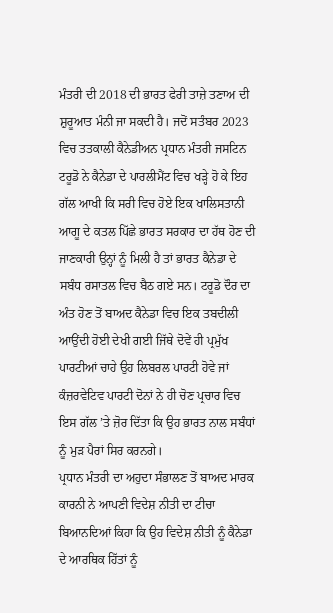ਮੰਤਰੀ ਦੀ 2018 ਦੀ ਭਾਰਤ ਫੇਰੀ ਤਾਜ਼ੇ ਤਣਾਅ ਦੀ ਸ਼ੁਰੂਆਤ ਮੰਨੀ ਜਾ ਸਕਦੀ ਹੈ। ਜਦੋਂ ਸਤੰਬਰ 2023 ਵਿਚ ਤਤਕਾਲੀ ਕੈਨੇਡੀਅਨ ਪ੍ਰਧਾਨ ਮੰਤਰੀ ਜਸਟਿਨ ਟਰੂਡੋ ਨੇ ਕੈਨੇਡਾ ਦੇ ਪਾਰਲੀਮੈਂਟ ਵਿਚ ਖੜ੍ਹੇ ਹੋ ਕੇ ਇਹ ਗੱਲ ਆਖੀ ਕਿ ਸਰੀ ਵਿਚ ਹੋਏ ਇਕ ਖਾਲਿਸਤਾਨੀ ਆਗੂ ਦੇ ਕਤਲ ਪਿੱਛੇ ਭਾਰਤ ਸਰਕਾਰ ਦਾ ਹੱਥ ਹੋਣ ਦੀ ਜਾਣਕਾਰੀ ਉਨ੍ਹਾਂ ਨੂੰ ਮਿਲੀ ਹੈ ਤਾਂ ਭਾਰਤ ਕੈਨੇਡਾ ਦੇ ਸਬੰਧ ਰਸਾਤਲ ਵਿਚ ਬੈਠ ਗਏ ਸਨ। ਟਰੂਡੋ ਦੌਰ ਦਾ ਅੰਤ ਹੋਣ ਤੋਂ ਬਾਅਦ ਕੈਨੇਡਾ ਵਿਚ ਇਕ ਤਬਦੀਲੀ ਆਉਂਦੀ ਹੋਈ ਦੇਖੀ ਗਈ ਜਿੱਥੇ ਦੋਵੇਂ ਹੀ ਪ੍ਰਮੁੱਖ ਪਾਰਟੀਆਂ ਚਾਹੇ ਉਹ ਲਿਬਰਲ ਪਾਰਟੀ ਹੋਵੇ ਜਾਂ ਕੰਜ਼ਰਵੇਟਿਵ ਪਾਰਟੀ ਦੋਨਾਂ ਨੇ ਹੀ ਚੋਣ ਪ੍ਰਚਾਰ ਵਿਚ ਇਸ ਗੱਲ ’ਤੇ ਜ਼ੋਰ ਦਿੱਤਾ ਕਿ ਉਹ ਭਾਰਤ ਨਾਲ ਸਬੰਧਾਂ ਨੂੰ ਮੁੜ ਪੈਰਾਂ ਸਿਰ ਕਰਨਗੇ।
ਪ੍ਰਧਾਨ ਮੰਤਰੀ ਦਾ ਅਹੁਦਾ ਸੰਭਾਲਣ ਤੋਂ ਬਾਅਦ ਮਾਰਕ ਕਾਰਨੀ ਨੇ ਆਪਣੀ ਵਿਦੇਸ਼ ਨੀਤੀ ਦਾ ਟੀਚਾ ਬਿਆਨਦਿਆਂ ਕਿਹਾ ਕਿ ਉਹ ਵਿਦੇਸ਼ ਨੀਤੀ ਨੂੰ ਕੈਨੇਡਾ ਦੇ ਆਰਥਿਕ ਹਿੱਤਾਂ ਨੂੰ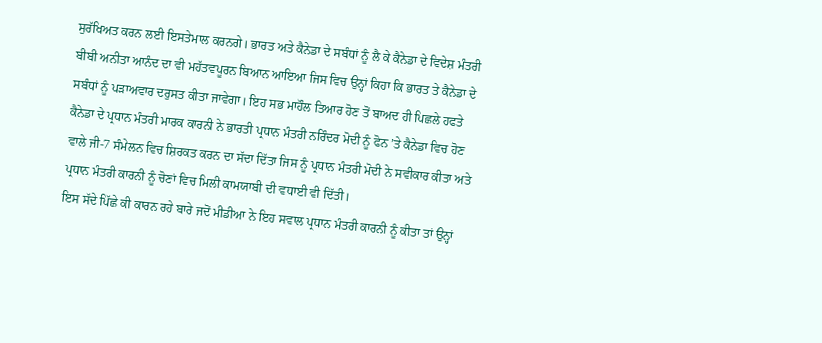ਸੁਰੱਖਿਅਤ ਕਰਨ ਲਈ ਇਸਤੇਮਾਲ ਕਰਨਗੇ। ਭਾਰਤ ਅਤੇ ਕੈਨੇਡਾ ਦੇ ਸਬੰਧਾਂ ਨੂੰ ਲੈ ਕੇ ਕੈਨੇਡਾ ਦੇ ਵਿਦੇਸ਼ ਮੰਤਰੀ ਬੀਬੀ ਅਨੀਤਾ ਆਨੰਦ ਦਾ ਵੀ ਮਹੱਤਵਪੂਰਨ ਬਿਆਨ ਆਇਆ ਜਿਸ ਵਿਚ ਉਨ੍ਹਾਂ ਕਿਹਾ ਕਿ ਭਾਰਤ ਤੇ ਕੈਨੇਡਾ ਦੇ ਸਬੰਧਾਂ ਨੂੰ ਪੜਾਅਵਾਰ ਦਰੁਸਤ ਕੀਤਾ ਜਾਵੇਗਾ। ਇਹ ਸਭ ਮਾਹੌਲ ਤਿਆਰ ਹੋਣ ਤੋਂ ਬਾਅਦ ਹੀ ਪਿਛਲੇ ਹਫਤੇ ਕੈਨੇਡਾ ਦੇ ਪ੍ਰਧਾਨ ਮੰਤਰੀ ਮਾਰਕ ਕਾਰਨੀ ਨੇ ਭਾਰਤੀ ਪ੍ਰਧਾਨ ਮੰਤਰੀ ਨਰਿੰਦਰ ਮੋਦੀ ਨੂੰ ਫੋਨ ’ਤੇ ਕੈਨੇਡਾ ਵਿਚ ਹੋਣ ਵਾਲੇ ਜੀ-7 ਸੰਮੇਲਨ ਵਿਚ ਸ਼ਿਰਕਤ ਕਰਨ ਦਾ ਸੱਦਾ ਦਿੱਤਾ ਜਿਸ ਨੂੰ ਪ੍ਰਧਾਨ ਮੰਤਰੀ ਮੋਦੀ ਨੇ ਸਵੀਕਾਰ ਕੀਤਾ ਅਤੇ ਪ੍ਰਧਾਨ ਮੰਤਰੀ ਕਾਰਨੀ ਨੂੰ ਚੋਣਾਂ ਵਿਚ ਮਿਲੀ ਕਾਮਯਾਬੀ ਦੀ ਵਧਾਈ ਵੀ ਦਿੱਤੀ।
ਇਸ ਸੱਦੇ ਪਿੱਛੇ ਕੀ ਕਾਰਨ ਰਹੇ ਬਾਰੇ ਜਦੋਂ ਮੀਡੀਆ ਨੇ ਇਹ ਸਵਾਲ ਪ੍ਰਧਾਨ ਮੰਤਰੀ ਕਾਰਨੀ ਨੂੰ ਕੀਤਾ ਤਾਂ ਉਨ੍ਹਾਂ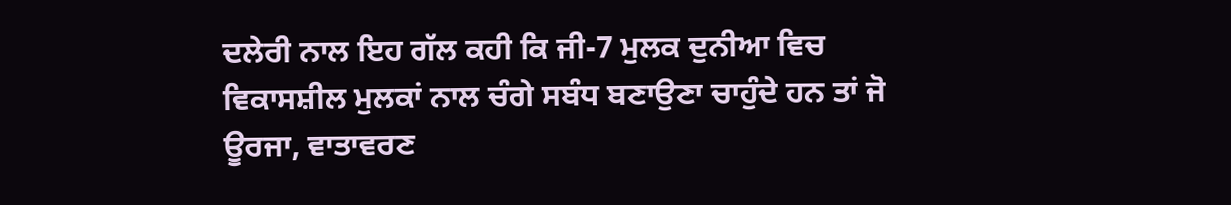ਦਲੇਰੀ ਨਾਲ ਇਹ ਗੱਲ ਕਹੀ ਕਿ ਜੀ-7 ਮੁਲਕ ਦੁਨੀਆ ਵਿਚ ਵਿਕਾਸਸ਼ੀਲ ਮੁਲਕਾਂ ਨਾਲ ਚੰਗੇ ਸਬੰਧ ਬਣਾਉਣਾ ਚਾਹੁੰਦੇ ਹਨ ਤਾਂ ਜੋ ਊਰਜਾ, ਵਾਤਾਵਰਣ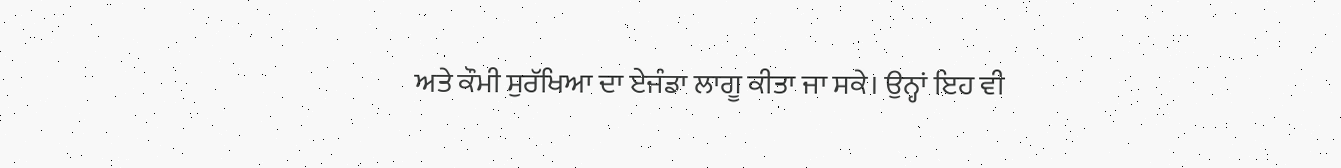ਅਤੇ ਕੌਮੀ ਸੁਰੱਖਿਆ ਦਾ ਏਜੰਡਾ ਲਾਗੂ ਕੀਤਾ ਜਾ ਸਕੇ। ਉਨ੍ਹਾਂ ਇਹ ਵੀ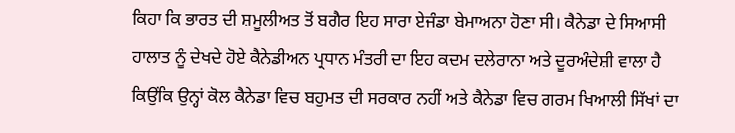ਕਿਹਾ ਕਿ ਭਾਰਤ ਦੀ ਸ਼ਮੂਲੀਅਤ ਤੋਂ ਬਗੈਰ ਇਹ ਸਾਰਾ ਏਜੰਡਾ ਬੇਮਾਅਨਾ ਹੋਣਾ ਸੀ। ਕੈਨੇਡਾ ਦੇ ਸਿਆਸੀ ਹਾਲਾਤ ਨੂੰ ਦੇਖਦੇ ਹੋਏ ਕੈਨੇਡੀਅਨ ਪ੍ਰਧਾਨ ਮੰਤਰੀ ਦਾ ਇਹ ਕਦਮ ਦਲੇਰਾਨਾ ਅਤੇ ਦੂਰਅੰਦੇਸ਼ੀ ਵਾਲਾ ਹੈ ਕਿਉਂਕਿ ਉਨ੍ਹਾਂ ਕੋਲ ਕੈਨੇਡਾ ਵਿਚ ਬਹੁਮਤ ਦੀ ਸਰਕਾਰ ਨਹੀਂ ਅਤੇ ਕੈਨੇਡਾ ਵਿਚ ਗਰਮ ਖਿਆਲੀ ਸਿੱਖਾਂ ਦਾ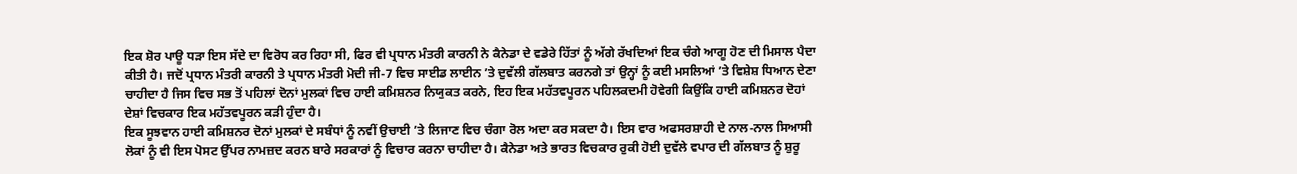ਇਕ ਸ਼ੋਰ ਪਾਊ ਧੜਾ ਇਸ ਸੱਦੇ ਦਾ ਵਿਰੋਧ ਕਰ ਰਿਹਾ ਸੀ, ਫਿਰ ਵੀ ਪ੍ਰਧਾਨ ਮੰਤਰੀ ਕਾਰਨੀ ਨੇ ਕੈਨੇਡਾ ਦੇ ਵਡੇਰੇ ਹਿੱਤਾਂ ਨੂੰ ਅੱਗੇ ਰੱਖਦਿਆਂ ਇਕ ਚੰਗੇ ਆਗੂ ਹੋਣ ਦੀ ਮਿਸਾਲ ਪੈਦਾ ਕੀਤੀ ਹੈ। ਜਦੋਂ ਪ੍ਰਧਾਨ ਮੰਤਰੀ ਕਾਰਨੀ ਤੇ ਪ੍ਰਧਾਨ ਮੰਤਰੀ ਮੋਦੀ ਜੀ-7 ਵਿਚ ਸਾਈਡ ਲਾਈਨ ’ਤੇ ਦੁਵੱਲੀ ਗੱਲਬਾਤ ਕਰਨਗੇ ਤਾਂ ਉਨ੍ਹਾਂ ਨੂੰ ਕਈ ਮਸਲਿਆਂ ’ਤੇ ਵਿਸ਼ੇਸ਼ ਧਿਆਨ ਦੇਣਾ ਚਾਹੀਦਾ ਹੈ ਜਿਸ ਵਿਚ ਸਭ ਤੋਂ ਪਹਿਲਾਂ ਦੋਨਾਂ ਮੁਲਕਾਂ ਵਿਚ ਹਾਈ ਕਮਿਸ਼ਨਰ ਨਿਯੁਕਤ ਕਰਨੇ, ਇਹ ਇਕ ਮਹੱਤਵਪੂਰਨ ਪਹਿਲਕਦਮੀ ਹੋਵੇਗੀ ਕਿਉਂਕਿ ਹਾਈ ਕਮਿਸ਼ਨਰ ਦੋਹਾਂ ਦੇਸ਼ਾਂ ਵਿਚਕਾਰ ਇਕ ਮਹੱਤਵਪੂਰਨ ਕੜੀ ਹੁੰਦਾ ਹੈ।
ਇਕ ਸੂਝਵਾਨ ਹਾਈ ਕਮਿਸ਼ਨਰ ਦੋਨਾਂ ਮੁਲਕਾਂ ਦੇ ਸਬੰਧਾਂ ਨੂੰ ਨਵੀਂ ਉਚਾਈ ’ਤੇ ਲਿਜਾਣ ਵਿਚ ਚੰਗਾ ਰੋਲ ਅਦਾ ਕਰ ਸਕਦਾ ਹੈ। ਇਸ ਵਾਰ ਅਫਸਰਸ਼ਾਹੀ ਦੇ ਨਾਲ-ਨਾਲ ਸਿਆਸੀ ਲੋਕਾਂ ਨੂੰ ਵੀ ਇਸ ਪੋਸਟ ਉੱਪਰ ਨਾਮਜ਼ਦ ਕਰਨ ਬਾਰੇ ਸਰਕਾਰਾਂ ਨੂੰ ਵਿਚਾਰ ਕਰਨਾ ਚਾਹੀਦਾ ਹੈ। ਕੈਨੇਡਾ ਅਤੇ ਭਾਰਤ ਵਿਚਕਾਰ ਰੁਕੀ ਹੋਈ ਦੁਵੱਲੇ ਵਪਾਰ ਦੀ ਗੱਲਬਾਤ ਨੂੰ ਸ਼ੁਰੂ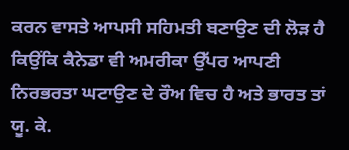ਕਰਨ ਵਾਸਤੇ ਆਪਸੀ ਸਹਿਮਤੀ ਬਣਾਉਣ ਦੀ ਲੋੜ ਹੈ ਕਿਉਂਕਿ ਕੈਨੇਡਾ ਵੀ ਅਮਰੀਕਾ ਉੱਪਰ ਆਪਣੀ ਨਿਰਭਰਤਾ ਘਟਾਉਣ ਦੇ ਰੌਅ ਵਿਚ ਹੈ ਅਤੇ ਭਾਰਤ ਤਾਂ ਯੂ. ਕੇ.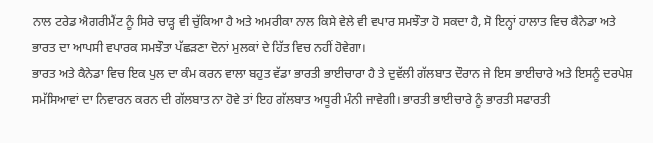ਨਾਲ ਟਰੇਡ ਐਗਰੀਮੈਂਟ ਨੂੰ ਸਿਰੇ ਚਾੜ੍ਹ ਵੀ ਚੁੱਕਿਆ ਹੈ ਅਤੇ ਅਮਰੀਕਾ ਨਾਲ ਕਿਸੇ ਵੇਲੇ ਵੀ ਵਪਾਰ ਸਮਝੌਤਾ ਹੋ ਸਕਦਾ ਹੈ, ਸੋ ਇਨ੍ਹਾਂ ਹਾਲਾਤ ਵਿਚ ਕੈਨੇਡਾ ਅਤੇ ਭਾਰਤ ਦਾ ਆਪਸੀ ਵਪਾਰਕ ਸਮਝੌਤਾ ਪੱਛੜਣਾ ਦੋਨਾਂ ਮੁਲਕਾਂ ਦੇ ਹਿੱਤ ਵਿਚ ਨਹੀਂ ਹੋਵੇਗਾ।
ਭਾਰਤ ਅਤੇ ਕੈਨੇਡਾ ਵਿਚ ਇਕ ਪੁਲ ਦਾ ਕੰਮ ਕਰਨ ਵਾਲਾ ਬਹੁਤ ਵੱਡਾ ਭਾਰਤੀ ਭਾਈਚਾਰਾ ਹੈ ਤੇ ਦੁਵੱਲੀ ਗੱਲਬਾਤ ਦੌਰਾਨ ਜੇ ਇਸ ਭਾਈਚਾਰੇ ਅਤੇ ਇਸਨੂੰ ਦਰਪੇਸ਼ ਸਮੱਸਿਆਵਾਂ ਦਾ ਨਿਵਾਰਨ ਕਰਨ ਦੀ ਗੱਲਬਾਤ ਨਾ ਹੋਵੇ ਤਾਂ ਇਹ ਗੱਲਬਾਤ ਅਧੂਰੀ ਮੰਨੀ ਜਾਵੇਗੀ। ਭਾਰਤੀ ਭਾਈਚਾਰੇ ਨੂੰ ਭਾਰਤੀ ਸਫਾਰਤੀ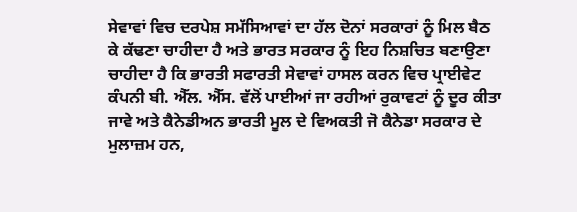ਸੇਵਾਵਾਂ ਵਿਚ ਦਰਪੇਸ਼ ਸਮੱਸਿਆਵਾਂ ਦਾ ਹੱਲ ਦੋਨਾਂ ਸਰਕਾਰਾਂ ਨੂੰ ਮਿਲ ਬੈਠ ਕੇ ਕੱਢਣਾ ਚਾਹੀਦਾ ਹੈ ਅਤੇ ਭਾਰਤ ਸਰਕਾਰ ਨੂੰ ਇਹ ਨਿਸ਼ਚਿਤ ਬਣਾਉਣਾ ਚਾਹੀਦਾ ਹੈ ਕਿ ਭਾਰਤੀ ਸਫਾਰਤੀ ਸੇਵਾਵਾਂ ਹਾਸਲ ਕਰਨ ਵਿਚ ਪ੍ਰਾਈਵੇਟ ਕੰਪਨੀ ਬੀ. ਐੱਲ. ਐੱਸ. ਵੱਲੋਂ ਪਾਈਆਂ ਜਾ ਰਹੀਆਂ ਰੁਕਾਵਟਾਂ ਨੂੰ ਦੂਰ ਕੀਤਾ ਜਾਵੇ ਅਤੇ ਕੈਨੇਡੀਅਨ ਭਾਰਤੀ ਮੂਲ ਦੇ ਵਿਅਕਤੀ ਜੋ ਕੈਨੇਡਾ ਸਰਕਾਰ ਦੇ ਮੁਲਾਜ਼ਮ ਹਨ,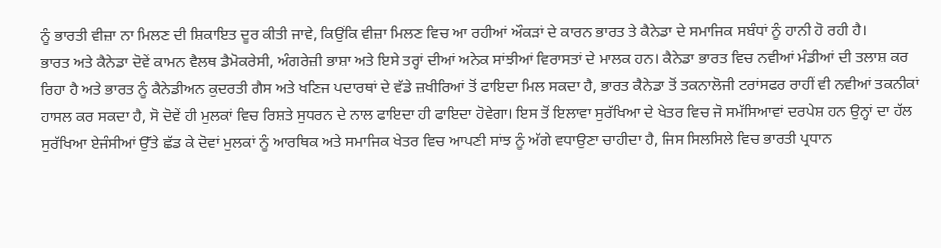ਨੂੰ ਭਾਰਤੀ ਵੀਜ਼ਾ ਨਾ ਮਿਲਣ ਦੀ ਸ਼ਿਕਾਇਤ ਦੂਰ ਕੀਤੀ ਜਾਵੇ, ਕਿਉਂਕਿ ਵੀਜ਼ਾ ਮਿਲਣ ਵਿਚ ਆ ਰਹੀਆਂ ਔਕੜਾਂ ਦੇ ਕਾਰਨ ਭਾਰਤ ਤੇ ਕੈਨੇਡਾ ਦੇ ਸਮਾਜਿਕ ਸਬੰਧਾਂ ਨੂੰ ਹਾਨੀ ਹੋ ਰਹੀ ਹੈ।
ਭਾਰਤ ਅਤੇ ਕੈਨੇਡਾ ਦੋਵੇਂ ਕਾਮਨ ਵੈਲਥ ਡੈਮੋਕਰੇਸੀ, ਅੰਗਰੇਜ਼ੀ ਭਾਸ਼ਾ ਅਤੇ ਇਸੇ ਤਰ੍ਹਾਂ ਦੀਆਂ ਅਨੇਕ ਸਾਂਝੀਆਂ ਵਿਰਾਸਤਾਂ ਦੇ ਮਾਲਕ ਹਨ। ਕੈਨੇਡਾ ਭਾਰਤ ਵਿਚ ਨਵੀਆਂ ਮੰਡੀਆਂ ਦੀ ਤਲਾਸ਼ ਕਰ ਰਿਹਾ ਹੈ ਅਤੇ ਭਾਰਤ ਨੂੰ ਕੈਨੇਡੀਅਨ ਕੁਦਰਤੀ ਗੈਸ ਅਤੇ ਖਣਿਜ ਪਦਾਰਥਾਂ ਦੇ ਵੱਡੇ ਜ਼ਖੀਰਿਆਂ ਤੋਂ ਫਾਇਦਾ ਮਿਲ ਸਕਦਾ ਹੈ, ਭਾਰਤ ਕੈਨੇਡਾ ਤੋਂ ਤਕਨਾਲੋਜੀ ਟਰਾਂਸਫਰ ਰਾਹੀਂ ਵੀ ਨਵੀਆਂ ਤਕਨੀਕਾਂ ਹਾਸਲ ਕਰ ਸਕਦਾ ਹੈ, ਸੋ ਦੋਵੇਂ ਹੀ ਮੁਲਕਾਂ ਵਿਚ ਰਿਸ਼ਤੇ ਸੁਧਰਨ ਦੇ ਨਾਲ ਫਾਇਦਾ ਹੀ ਫਾਇਦਾ ਹੋਵੇਗਾ। ਇਸ ਤੋਂ ਇਲਾਵਾ ਸੁਰੱਖਿਆ ਦੇ ਖੇਤਰ ਵਿਚ ਜੋ ਸਮੱਸਿਆਵਾਂ ਦਰਪੇਸ਼ ਹਨ ਉਨ੍ਹਾਂ ਦਾ ਹੱਲ ਸੁਰੱਖਿਆ ਏਜੰਸੀਆਂ ਉੱਤੇ ਛੱਡ ਕੇ ਦੋਵਾਂ ਮੁਲਕਾਂ ਨੂੰ ਆਰਥਿਕ ਅਤੇ ਸਮਾਜਿਕ ਖੇਤਰ ਵਿਚ ਆਪਣੀ ਸਾਂਝ ਨੂੰ ਅੱਗੇ ਵਧਾਉਣਾ ਚਾਹੀਦਾ ਹੈ, ਜਿਸ ਸਿਲਸਿਲੇ ਵਿਚ ਭਾਰਤੀ ਪ੍ਰਧਾਨ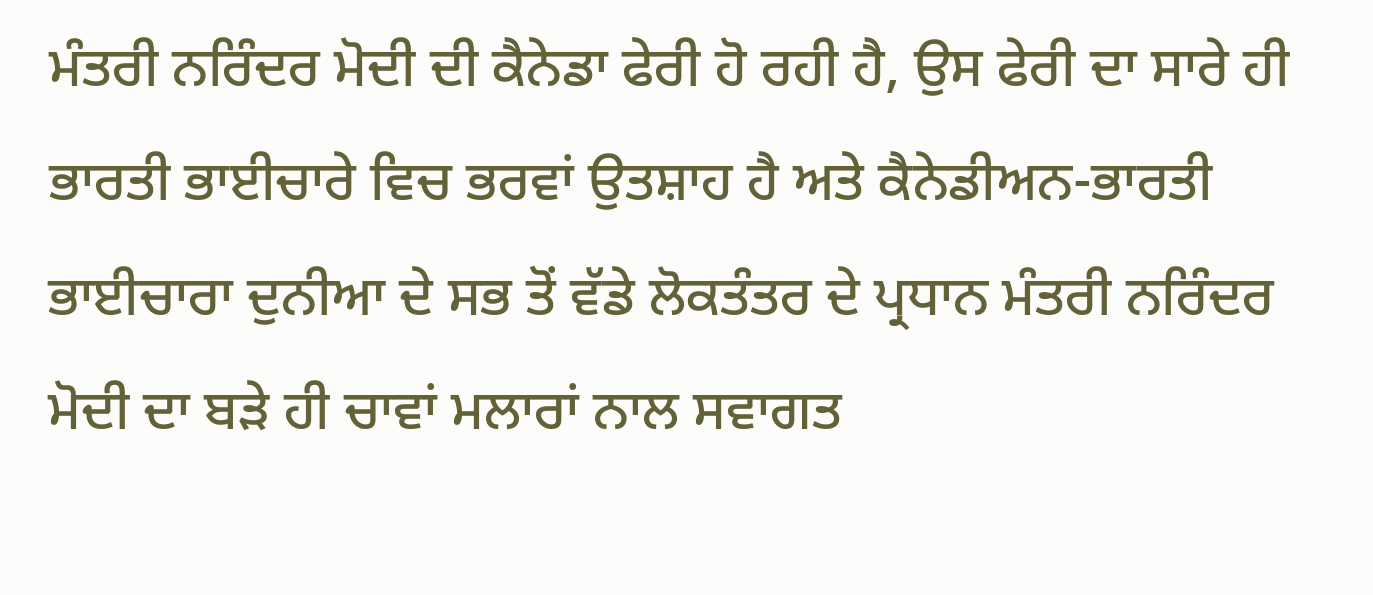ਮੰਤਰੀ ਨਰਿੰਦਰ ਮੋਦੀ ਦੀ ਕੈਨੇਡਾ ਫੇਰੀ ਹੋ ਰਹੀ ਹੈ, ਉਸ ਫੇਰੀ ਦਾ ਸਾਰੇ ਹੀ ਭਾਰਤੀ ਭਾਈਚਾਰੇ ਵਿਚ ਭਰਵਾਂ ਉਤਸ਼ਾਹ ਹੈ ਅਤੇ ਕੈਨੇਡੀਅਨ-ਭਾਰਤੀ ਭਾਈਚਾਰਾ ਦੁਨੀਆ ਦੇ ਸਭ ਤੋਂ ਵੱਡੇ ਲੋਕਤੰਤਰ ਦੇ ਪ੍ਰਧਾਨ ਮੰਤਰੀ ਨਰਿੰਦਰ ਮੋਦੀ ਦਾ ਬੜੇ ਹੀ ਚਾਵਾਂ ਮਲਾਰਾਂ ਨਾਲ ਸਵਾਗਤ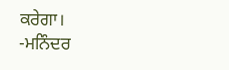ਕਰੇਗਾ।
-ਮਨਿੰਦਰ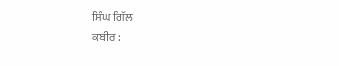ਸਿੰਘ ਗਿੱਲ
ਕਬੀਰ :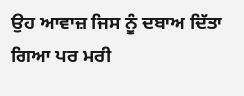ਉਹ ਆਵਾਜ਼ ਜਿਸ ਨੂੰ ਦਬਾਅ ਦਿੱਤਾ ਗਿਆ ਪਰ ਮਰੀ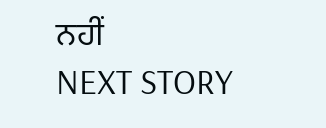ਨਹੀਂ
NEXT STORY